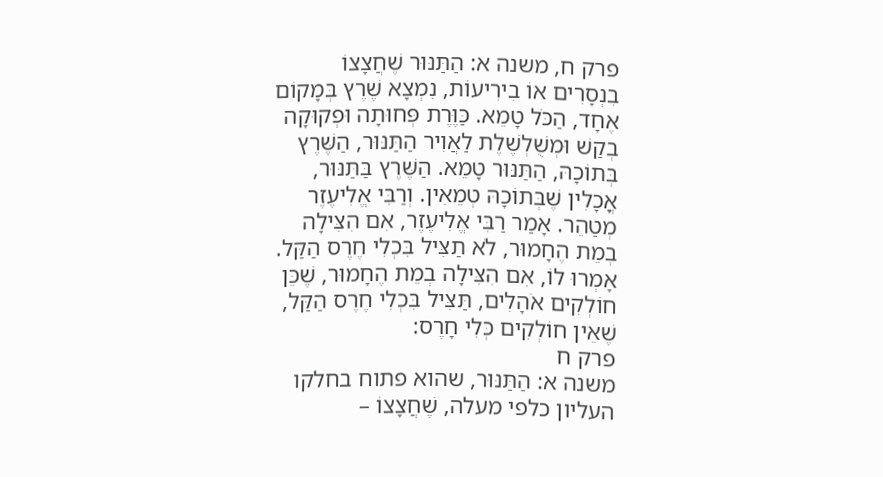פרק ח, משנה א: הַתַּנּוּר שֶׁחֲצָצוֹ בִנְסָרִים אוֹ בִירִיעוֹת, נִמְצָא שֶׁרֶץ בְּמָקוֹם אֶחָד, הַכֹּל טָמֵא. כַּוֶּרֶת פְּחוּתָה וּפְקוּקָה בְקַשׁ וּמְשֻׁלְשֶׁלֶת לַאֲוִיר הַתַּנּוּר, הַשֶּׁרֶץ בְּתוֹכָהּ, הַתַּנּוּר טָמֵא. הַשֶּׁרֶץ בַּתַּנּוּר, אֳכָלִין שֶׁבְּתוֹכָהּ טְמֵאִין. וְרַבִּי אֱלִיעֶזֶר מְטַהֵר. אָמַר רַבִּי אֱלִיעֶזֶר, אִם הִצִּילָה בְמֵת הֶחָמוּר, לֹא תַצִּיל בִּכְלִי חֶרֶס הַקַּל. אָמְרוּ לוֹ, אִם הִצִּילָה בְמֵת הֶחָמוּר, שֶׁכֵּן חוֹלְקִים אֹהָלִים, תַּצִּיל בִּכְלִי חֶרֶס הַקַּל, שֶׁאֵין חוֹלְקִים כְּלִי חָרֶס:
פרק ח
משנה א: הַתַּנּוּר, שהוא פתוח בחלקו העליון כלפי מעלה, שֶׁחֲצָצוֹ –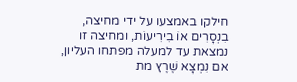חילקו באמצעו על ידי מחיצה, בִנְסָרִים אוֹ בִירִיעוֹת, ומחיצה זו נמצאת עד למעלה מפתחו העליון, אם נִמְצָא שֶׁרֶץ מת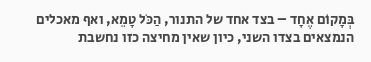בְּמָקוֹם אֶחָד – בצד אחד של התנור, הַכֹּל טָמֵא, ואף מאכלים הנמצאים בצדו השני, כיון שאין מחיצה כזו נחשבת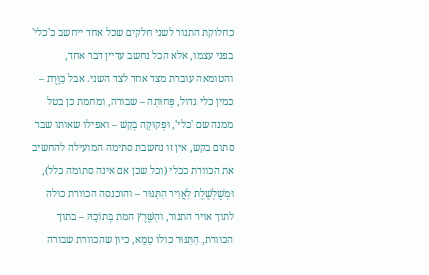כחלוקת התנור לשני חלקים שכל אחד ייחשב כ'כלי' בפני עצמו, אלא הכל נחשב עדיין דבר אחד, והטומאה עוברת מצד אחד לצד השני. אבל כַּוֶּרֶת – כמין כלי גדול, פְּחוּתָה – שבורה, ומחמת כן בטל ממנה שם 'כלי', וּפְקוּקָה בְקַשׁ – ואפילו שאותו שבר סתום בקש, אין זו נחשבת סתימה המועילה להחשיב את הכוורת ככלי (וכל שכן אם אינה סתומה כלל), וּמְשֻׁלְשֶׁלֶת לַאֲוִיר הַתַּנּוּר – והוכנסה הכוורת כולה לתוך אויר התנור, והַשֶּׁרֶץ המת בְּתוֹכָהּ – בתוך הכוורת, הַתַּנּוּר כולו טָמֵא, כיון שהכוורת שבורה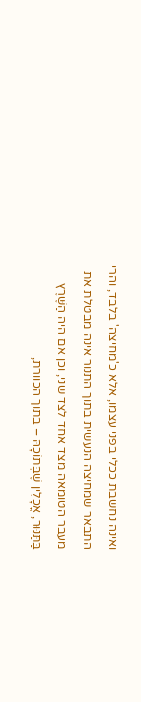ואינה נחשבת ככלי בפני עצמו, אלא כ'מחיצה' בלבד, והרי התבאר שמחיצה הנעשית בתוך התנור אינה מבטלת את מעבר הטומאה מצד אחד לצד שני, וכן אם היה הַשֶּׁרֶץ בַּתַּנּוּר, אֳכָלִין שֶׁבְּתוֹכָהּ – בתוך הכוורת,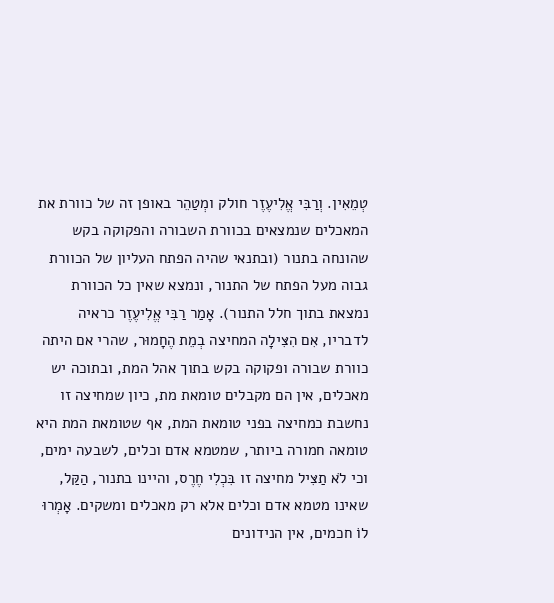טְמֵאִין. וְרַבִּי אֱלִיעֶזֶר חולק ומְטַהֵר באופן זה של כוורת את המאכלים שנמצאים בכוורת השבורה והפקוקה בקש שהונחה בתנור (ובתנאי שהיה הפתח העליון של הכוורת גבוה מעל הפתח של התנור, ונמצא שאין כל הכוורת נמצאת בתוך חלל התנור). אָמַר רַבִּי אֱלִיעֶזֶר כראיה לדבריו, אִם הִצִּילָה המחיצה בְמֵת הֶחָמוּר, שהרי אם היתה כוורת שבורה ופקוקה בקש בתוך אהל המת, ובתוכה יש מאכלים, אין הם מקבלים טומאת מת, כיון שמחיצה זו נחשבת כמחיצה בפני טומאת המת, אף שטומאת המת היא טומאה חמורה ביותר, שמטמא אדם וכלים, לשבעה ימים, וכי לֹא תַצִּיל מחיצה זו בִּכְלִי חֶרֶס, והיינו בתנור, הַקַּל, שאינו מטמא אדם וכלים אלא רק מאכלים ומשקים. אָמְרוּ לוֹ חכמים, אין הנידונים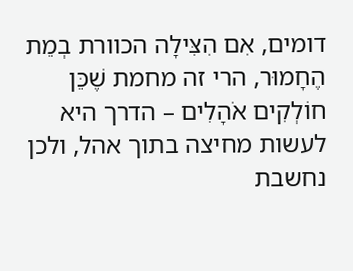דומים, אִם הִצִּילָה הכוורת בְמֵת הֶחָמוּר, הרי זה מחמת שֶׁכֵּן חוֹלְקִים אֹהָלִים – הדרך היא לעשות מחיצה בתוך אהל, ולכן נחשבת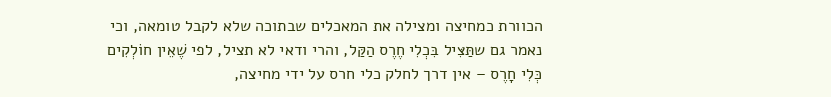הכוורת כמחיצה ומצילה את המאכלים שבתוכה שלא לקבל טומאה, וכי נאמר גם שתַּצִּיל בִּכְלִי חֶרֶס הַקַּל, והרי ודאי לא תציל, לפי שֶׁאֵין חוֹלְקִים כְּלִי חָרֶס – אין דרך לחלק כלי חרס על ידי מחיצה,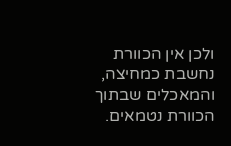ולכן אין הכוורת נחשבת כמחיצה, והמאכלים שבתוך הכוורת נטמאים.